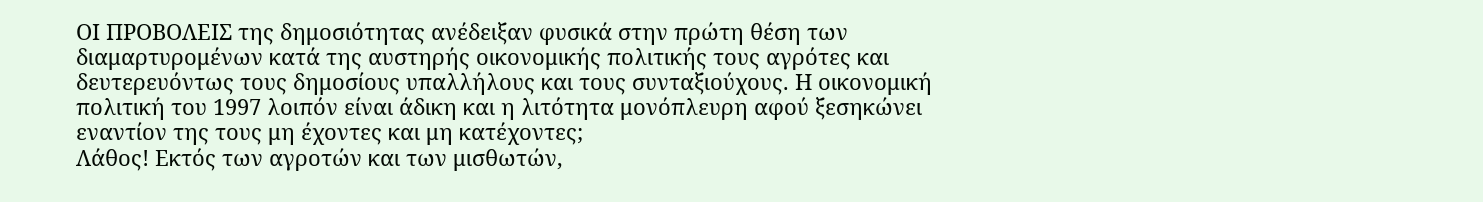ΟΙ ΠΡΟΒΟΛΕΙΣ της δημοσιότητας ανέδειξαν φυσικά στην πρώτη θέση των διαμαρτυρομένων κατά της αυστηρής οικονομικής πολιτικής τους αγρότες και δευτερευόντως τους δημοσίους υπαλλήλους και τους συνταξιούχους. Η οικονομική πολιτική του 1997 λοιπόν είναι άδικη και η λιτότητα μονόπλευρη αφού ξεσηκώνει εναντίον της τους μη έχοντες και μη κατέχοντες;
Λάθος! Εκτός των αγροτών και των μισθωτών,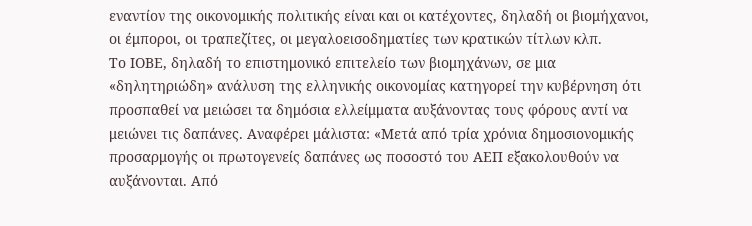εναντίον της οικονομικής πολιτικής είναι και οι κατέχοντες, δηλαδή οι βιομήχανοι, οι έμποροι, οι τραπεζίτες, οι μεγαλοεισοδηματίες των κρατικών τίτλων κλπ.
Το ΙΟΒΕ, δηλαδή το επιστημονικό επιτελείο των βιομηχάνων, σε μια «δηλητηριώδη» ανάλυση της ελληνικής οικονομίας κατηγορεί την κυβέρνηση ότι προσπαθεί να μειώσει τα δημόσια ελλείμματα αυξάνοντας τους φόρους αντί να μειώνει τις δαπάνες. Αναφέρει μάλιστα: «Μετά από τρία χρόνια δημοσιονομικής προσαρμογής οι πρωτογενείς δαπάνες ως ποσοστό του ΑΕΠ εξακολουθούν να αυξάνονται. Από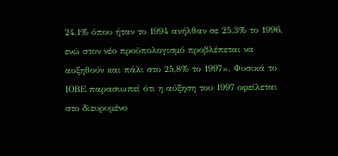24,1% όπου ήταν το 1994 ανήλθαν σε 25,3% το 1996, ενώ στον νέο προϋπολογισμό προβλέπεται να αυξηθούν και πάλι στο 25,8% το 1997». Φυσικά το ΙΟΒΕ παρασιωπεί ότι η αύξηση του 1997 οφείλεται στο διευρυμένο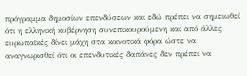πρόγραμμα δημοσίων επενδύσεων και εδώ πρέπει να σημειωθεί ότι η ελληνική κυβέρνηση συνεπικουρούμενη και από άλλες ευρωπαϊκές δίνει μάχη στα κοινοτικά φόρα ώστε να αναγνωρισθεί ότι οι επενδυτικές δαπάνες δεν πρέπει να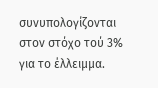συνυπολογίζονται στον στόχο τού 3% για το έλλειμμα.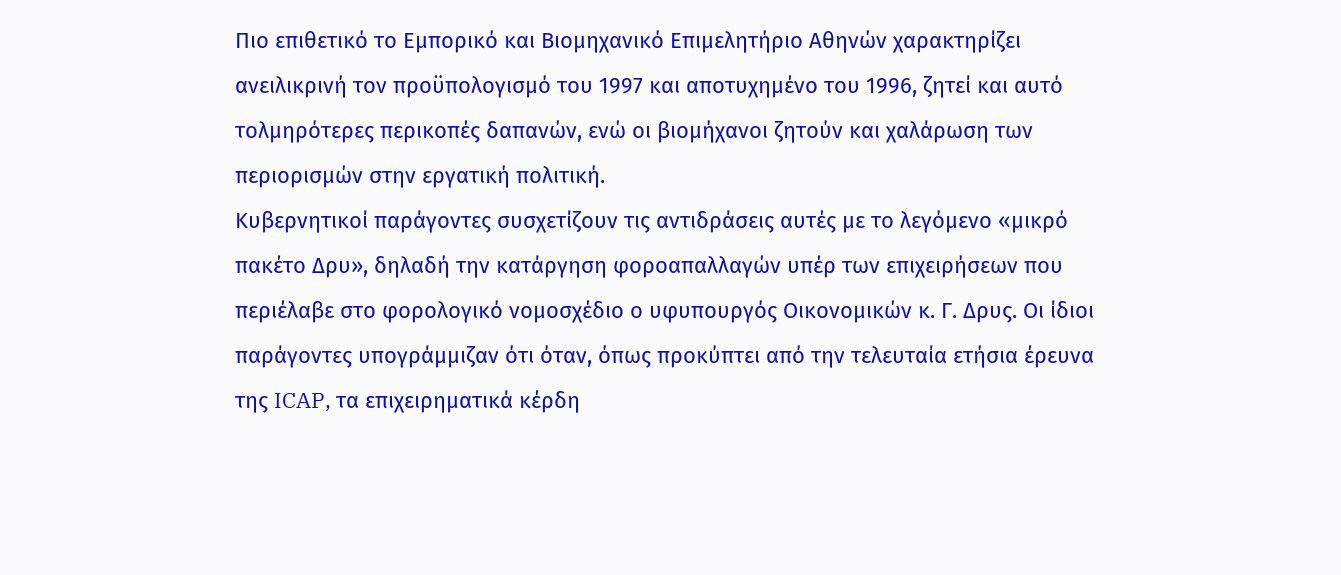Πιο επιθετικό το Εμπορικό και Βιομηχανικό Επιμελητήριο Αθηνών χαρακτηρίζει ανειλικρινή τον προϋπολογισμό του 1997 και αποτυχημένο του 1996, ζητεί και αυτό τολμηρότερες περικοπές δαπανών, ενώ οι βιομήχανοι ζητούν και χαλάρωση των περιορισμών στην εργατική πολιτική.
Κυβερνητικοί παράγοντες συσχετίζουν τις αντιδράσεις αυτές με το λεγόμενο «μικρό πακέτο Δρυ», δηλαδή την κατάργηση φοροαπαλλαγών υπέρ των επιχειρήσεων που περιέλαβε στο φορολογικό νομοσχέδιο ο υφυπουργός Οικονομικών κ. Γ. Δρυς. Οι ίδιοι παράγοντες υπογράμμιζαν ότι όταν, όπως προκύπτει από την τελευταία ετήσια έρευνα της ICAP, τα επιχειρηματικά κέρδη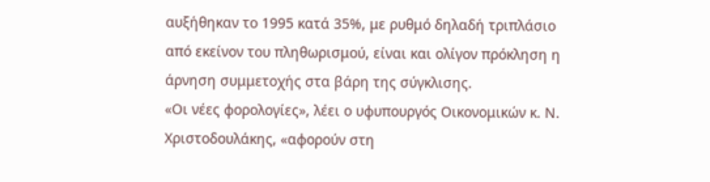αυξήθηκαν το 1995 κατά 35%, με ρυθμό δηλαδή τριπλάσιο από εκείνον του πληθωρισμού, είναι και ολίγον πρόκληση η άρνηση συμμετοχής στα βάρη της σύγκλισης.
«Οι νέες φορολογίες», λέει ο υφυπουργός Οικονομικών κ. Ν. Χριστοδουλάκης, «αφορούν στη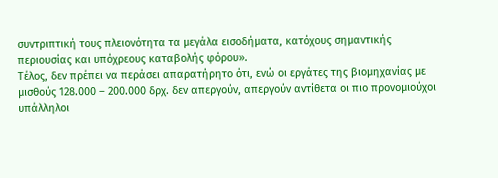συντριπτική τους πλειονότητα τα μεγάλα εισοδήματα, κατόχους σημαντικής περιουσίας και υπόχρεους καταβολής φόρου».
Τέλος, δεν πρέπει να περάσει απαρατήρητο ότι, ενώ οι εργάτες της βιομηχανίας με μισθούς 128.000 – 200.000 δρχ. δεν απεργούν, απεργούν αντίθετα οι πιο προνομιούχοι υπάλληλοι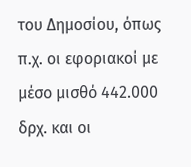του Δημοσίου, όπως π.χ. οι εφοριακοί με μέσο μισθό 442.000 δρχ. και οι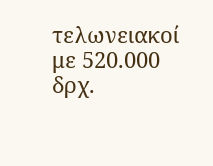τελωνειακοί με 520.000 δρχ.